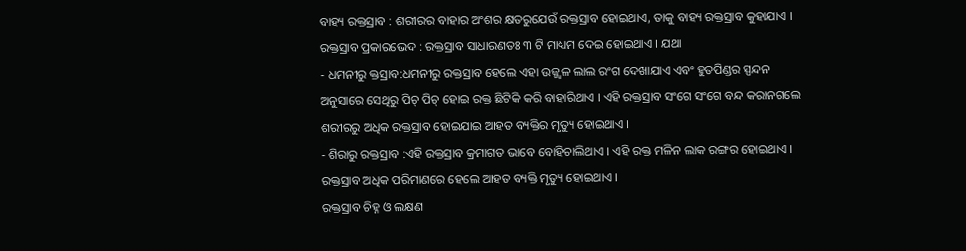ବାହ୍ୟ ରକ୍ତସ୍ରାବ : ଶରୀରର ବାହାର ଅଂଶର କ୍ଷତରୁଯେଉଁ ରକ୍ତସ୍ରାବ ହୋଇଥାଏ, ତାକୁ ବାହ୍ୟ ରକ୍ତସ୍ରାବ କୁହାଯାଏ । ରକ୍ତସ୍ରାବ ପ୍ରକାରଭେଦ : ରକ୍ତସ୍ରାବ ସାଧାରଣତଃ ୩ ଟି ମାଧ୍ୟମ ଦେଇ ହୋଇଥାଏ । ଯଥା
- ଧମନୀରୁ କ୍ତସ୍ରାବ:ଧମନୀରୁ ରକ୍ତସ୍ରାବ ହେଲେ ଏହା ଉଜ୍ଜ୍ଵଳ ଲାଲ ରଂଗ ଦେଖାଯାଏ ଏବଂ ହୁତପିଣ୍ଡର ସ୍ପନ୍ଦନ ଅନୁସାରେ ସେଥିରୁ ପିଚ୍ ପିଚ୍ ହୋଇ ରକ୍ତ ଛିଟିକି କରି ବାହାରିଥାଏ । ଏହି ରକ୍ତସ୍ରାବ ସଂଗେ ସଂଗେ ବନ୍ଦ କରାନଗଲେ ଶରୀରରୁ ଅଧିକ ରକ୍ତସ୍ରାବ ହୋଇଯାଇ ଆହତ ବ୍ୟକ୍ତିର ମୃତ୍ୟୁ ହୋଇଥାଏ ।
- ଶିରାରୁ ରକ୍ତସ୍ରାବ :ଏହି ରକ୍ତସ୍ରାବ କ୍ରମାଗତ ଭାବେ ବୋହିଚାଲିଥାଏ । ଏହି ରକ୍ତ ମଳିନ ଲାକ ରଙ୍ଗର ହୋଇଥାଏ । ରକ୍ତସ୍ରାବ ଅଧିକ ପରିମାଣରେ ହେଲେ ଆହତ ବ୍ୟକ୍ତି ମୃତ୍ୟୁ ହୋଇଥାଏ ।
ରକ୍ତସ୍ରାବ ଚିହ୍ନ ଓ ଲକ୍ଷଣ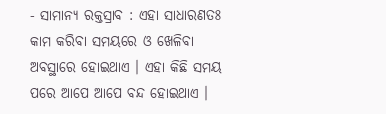- ସାମାନ୍ୟ ରକ୍ତସ୍ରାବ : ଏହା ସାଧାରଣତଃ କାମ କରିବା ସମୟରେ ଓ ଖେଳିବା ଅବସ୍ଥାରେ ହୋଇଥାଏ । ଏହା କିଛି ସମୟ ପରେ ଆପେ ଆପେ ବନ୍ଦ ହୋଇଥାଏ ।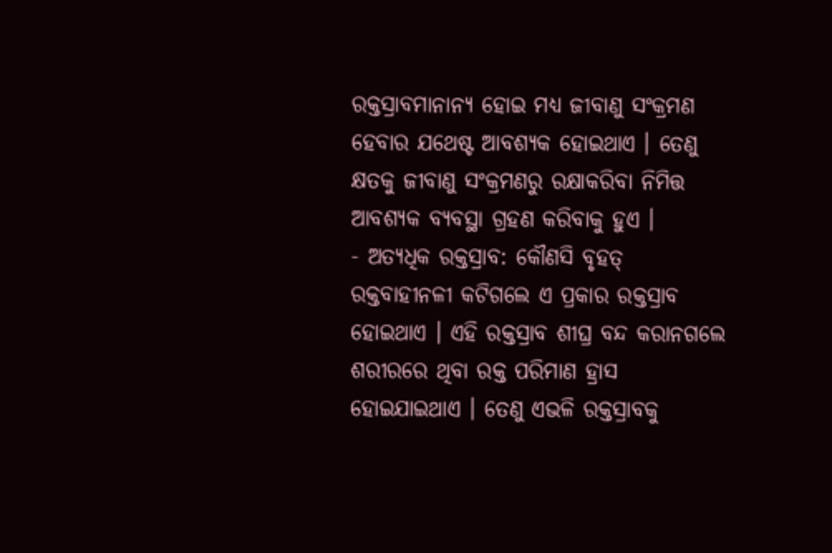ରକ୍ତସ୍ରାବମାନାନ୍ୟ ହୋଇ ମଧ୍ୟ ଜୀବାଣୁ ସଂକ୍ରମଣ ହେବାର ଯଥେଷ୍ଟ ଆବଶ୍ୟକ ହୋଇଥାଏ । ତେଣୁ କ୍ଷତକୁ ଜୀବାଣୁ ସଂକ୍ରମଣରୁ ରକ୍ଷାକରିବା ନିମିତ୍ତ ଆବଶ୍ୟକ ବ୍ୟବସ୍ଥା ଗ୍ରହଣ କରିବାକୁ ହୁଏ ।
- ଅତ୍ୟଧିକ ରକ୍ତସ୍ରାବ: କୌଣସି ବୃହତ୍ ରକ୍ତବାହୀନଳୀ କଟିଗଲେ ଏ ପ୍ରକାର ରକ୍ତସ୍ରାବ ହୋଇଥାଏ । ଏହି ରକ୍ତସ୍ରାବ ଶୀଘ୍ର ବନ୍ଦ କରାନଗଲେ ଶରୀରରେ ଥିବା ରକ୍ତ ପରିମାଣ ହ୍ରାସ ହୋଇଯାଇଥାଏ । ତେଣୁ ଏଭଳି ରକ୍ତସ୍ରାବକୁ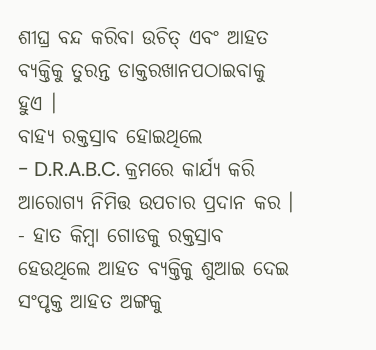ଶୀଘ୍ର ବନ୍ଦ କରିବା ଉଚିତ୍ ଏବଂ ଆହତ ବ୍ୟକ୍ତିକୁ ତୁରନ୍ତ ଡାକ୍ତରଖାନପଠାଇବାକୁ ହୁଏ ।
ବାହ୍ୟ ରକ୍ତସ୍ରାବ ହୋଇଥିଲେ
- D.R.A.B.C. କ୍ରମରେ କାର୍ଯ୍ୟ କରି ଆରୋଗ୍ୟ ନିମିତ୍ତ ଉପଚାର ପ୍ରଦାନ କର ।
- ହାତ କିମ୍ବା ଗୋଡକୁ ରକ୍ତସ୍ରାବ ହେଉଥିଲେ ଆହତ ବ୍ୟକ୍ତିକୁ ଶୁଆଇ ଦେଇ ସଂପୃକ୍ତ ଆହତ ଅଙ୍ଗକୁ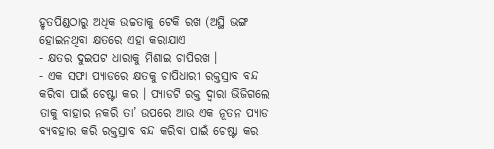ହୃତପିଣ୍ଡଠାରୁ ଅଧିକ ଉଚ୍ଚତାକୁ ଟେକି ରଖ (ଅସ୍ଥି ଭଙ୍ଗ ହୋଇନଥିବା କ୍ଷତରେ ଏହା କରାଯାଏ
- କ୍ଷତର ଦୁଇପଟ ଧାରାକୁ ମିଶାଇ ଚାପିରଖ ।
- ଏକ ସଫା ପ୍ୟାଡରେ କ୍ଷତକୁ ଚାପିଧାରୀ ରକ୍ତସ୍ରାବ ବନ୍ଦ କରିବା ପାଇଁ ଚେଷ୍ଟା କର । ପ୍ୟାଡଟି ରକ୍ତ ଦ୍ଵାରା ଭିଜିଗଲେ ତାକୁ ବାହାର ନକରି ତା’ ଉପରେ ଆଉ ଏକ ନୂତନ ପ୍ୟାଡ ବ୍ୟବହାର କରି ରକ୍ତସ୍ରାବ ବନ୍ଦ କରିବା ପାଇଁ ଚେଷ୍ଟା କର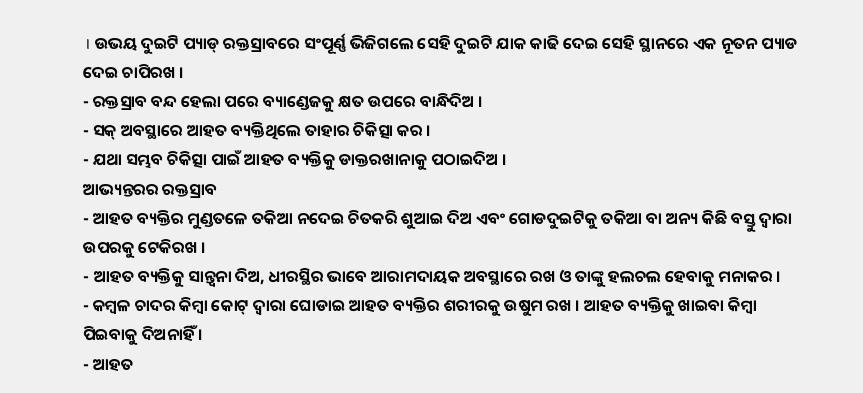। ଉଭୟ ଦୁଇଟି ପ୍ୟାଡ୍ ରକ୍ତସ୍ରାବରେ ସଂପୂର୍ଣ୍ଣ ଭିଜିଗଲେ ସେହି ଦୁଇଟି ଯାକ କାଢି ଦେଇ ସେହି ସ୍ଥାନରେ ଏକ ନୂତନ ପ୍ୟାଡ ଦେଇ ଚାପିରଖ ।
- ରକ୍ତସ୍ରାବ ବନ୍ଦ ହେଲା ପରେ ବ୍ୟାଣ୍ଡେଜକୁ କ୍ଷତ ଉପରେ ବାନ୍ଧିଦିଅ ।
- ସକ୍ ଅବସ୍ଥାରେ ଆହତ ବ୍ୟକ୍ତିଥିଲେ ତାହାର ଚିକିତ୍ସା କର ।
- ଯଥା ସମ୍ଭବ ଚିକିତ୍ସା ପାଇଁ ଆହତ ବ୍ୟକ୍ତିକୁ ଡାକ୍ତରଖାନାକୁ ପଠାଇଦିଅ ।
ଆଭ୍ୟନ୍ତରର ରକ୍ତସ୍ରାବ
- ଆହତ ବ୍ୟକ୍ତିର ମୁଣ୍ଡତଳେ ତକିଆ ନଦେଇ ଚିତକରି ଶୁଆଇ ଦିଅ ଏବଂ ଗୋଡଦୁଇଟିକୁ ତକିଆ ବା ଅନ୍ୟ କିଛି ବସ୍ତୁ ଦ୍ଵାରା ଉପରକୁ ଟେକିରଖ ।
- ଆହତ ବ୍ୟକ୍ତିକୁ ସାନ୍ତ୍ଵନା ଦିଅ, ଧୀରସ୍ଥିର ଭାବେ ଆରାମଦାୟକ ଅବସ୍ଥାରେ ରଖ ଓ ତାଙ୍କୁ ହଲଚଲ ହେବାକୁ ମନାକର ।
- କମ୍ବଳ ଚାଦର କିମ୍ବା କୋଟ୍ ଦ୍ଵାରା ଘୋଡାଇ ଆହତ ବ୍ୟକ୍ତିର ଶରୀରକୁ ଉଷୁମ ରଖ । ଆହତ ବ୍ୟକ୍ତିକୁ ଖାଇବା କିମ୍ବା ପିଇବାକୁ ଦିଅନାହିଁ ।
- ଆହତ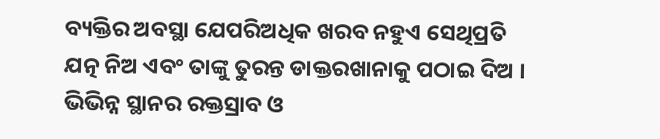ବ୍ୟକ୍ତିର ଅବସ୍ଥା ଯେପରିଅଧିକ ଖରବ ନହୁଏ ସେଥିପ୍ରତି ଯତ୍ନ ନିଅ ଏବଂ ତାଙ୍କୁ ତୁରନ୍ତ ଡାକ୍ତରଖାନାକୁ ପଠାଇ ଦିଅ ।
ଭିଭିନ୍ନ ସ୍ଥାନର ରକ୍ତସ୍ରାବ ଓ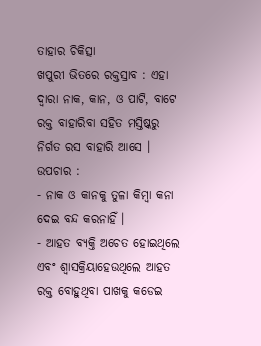ତାହାର ଚିକିତ୍ସା
ଖପୁରୀ ଭିତରେ ରକ୍ତସ୍ରାବ : ଏହା ଦ୍ଵାରା ନାକ, କାନ, ଓ ପାଟି, ବାଟେ ରକ୍ତ ବାହାରିବା ସହିତ ମସ୍ତିଷ୍କରୁ ନିର୍ଗତ ରସ ବାହାରି ଆସେ ।
ଉପଚାର :
- ନାକ ଓ କାନକୁ ତୁଳା କିମ୍ବା କନା ଦେଇ ବନ୍ଦ କରନାହିଁ ।
- ଆହତ ବ୍ୟକ୍ତି ଅଚେତ ହୋଇଥିଲେ ଏବଂ ଶ୍ଵାସକ୍ରିୟାହେଉଥିଲେ ଆହତ ରକ୍ତ ବୋହୁଥିବା ପାଖକୁ କଡେଇ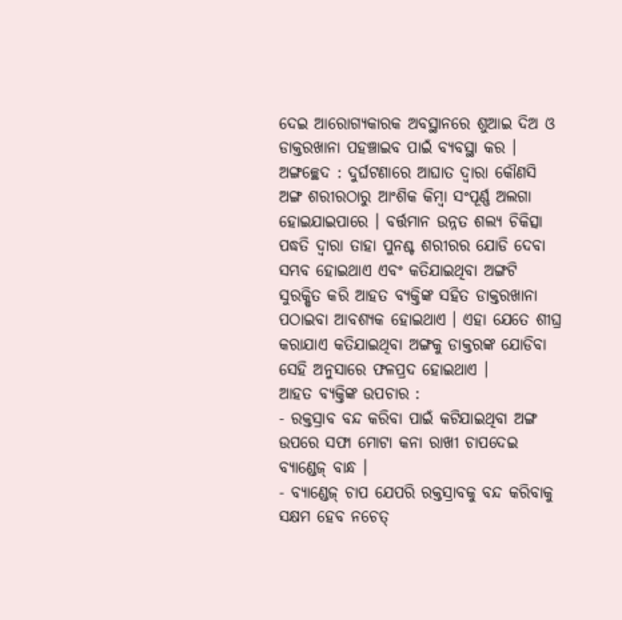ଦେଇ ଆରୋଗ୍ୟକାରକ ଅବସ୍ଥାନରେ ଶୁଆଇ ଦିଅ ଓ ଡାକ୍ତରଖାନା ପହଞ୍ଚାଇବ ପାଇଁ ବ୍ୟବସ୍ଥା କର ।
ଅଙ୍ଗଚ୍ଛେଦ : ଦୁର୍ଘଟଣାରେ ଆଘାତ ଦ୍ଵାରା କୌଣସି ଅଙ୍ଗ ଶରୀରଠାରୁ ଆଂଶିକ କିମ୍ବା ସଂପୂର୍ଣ୍ଣ ଅଲଗା ହୋଇଯାଇପାରେ । ବର୍ତ୍ତମାନ ଉନ୍ନତ ଶଲ୍ଯ ଚିକିତ୍ସା ପଦ୍ଧତି ଦ୍ଵାରା ତାହା ପୁନଶ୍ଚ ଶରୀରର ଯୋଡି ଦେବା ସମ୍ଭବ ହୋଇଥାଏ ଏବଂ କତିଯାଇଥିବା ଅଙ୍ଗଟି ସୁରକ୍ଷିତ କରି ଆହତ ବ୍ୟକ୍ତିଙ୍କ ସହିତ ଡାକ୍ତରଖାନା ପଠାଇବା ଆବଶ୍ୟକ ହୋଇଥାଏ । ଏହା ଯେତେ ଶୀଘ୍ର କରାଯାଏ କତିଯାଇଥିବା ଅଙ୍ଗକୁ ଡାକ୍ତରଙ୍କ ଯୋଡିବା ସେହି ଅନୁସାରେ ଫଳପ୍ରଦ ହୋଇଥାଏ ।
ଆହତ ବ୍ୟକ୍ତିଙ୍କ ଉପଚାର :
- ରକ୍ତସ୍ରାବ ବନ୍ଦ କରିବା ପାଇଁ କଟିଯାଇଥିବା ଅଙ୍ଗ ଉପରେ ସଫା ମୋଟା କନା ରାଖୀ ଚାପଦେଇ ବ୍ୟାଣ୍ଡେଜ୍ ବାନ୍ଧ ।
- ବ୍ୟାଣ୍ଡେଜ୍ ଚାପ ଯେପରି ରକ୍ତସ୍ରାବକୁ ବନ୍ଦ କରିବାକୁ ସକ୍ଷମ ହେବ ନଚେତ୍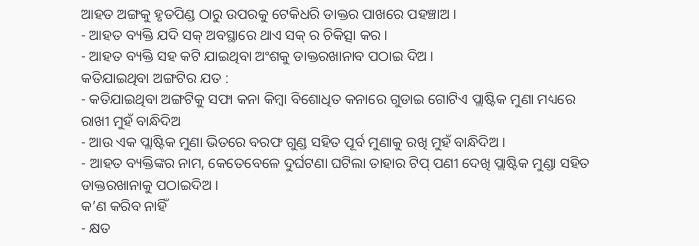ଆହତ ଅଙ୍ଗକୁ ହୃତପିଣ୍ଡ ଠାରୁ ଉପରକୁ ଟେକିଧରି ଡାକ୍ତର ପାଖରେ ପହଞ୍ଚାଅ ।
- ଆହତ ବ୍ୟକ୍ତି ଯଦି ସକ୍ ଅବସ୍ଥାରେ ଥାଏ ସକ୍ ର ଚିକିତ୍ସା କର ।
- ଆହତ ବ୍ୟକ୍ତି ସହ କଟି ଯାଇଥିବା ଅଂଶକୁ ଡାକ୍ତରଖାନାବ ପଠାଇ ଦିଅ ।
କତିଯାଇଥିବା ଅଙ୍ଗଟିର ଯତ :
- କତିଯାଇଥିବା ଅଙ୍ଗଟିକୁ ସଫା କନା କିମ୍ବା ବିଶୋଧିତ କନାରେ ଗୁଡାଇ ଗୋଟିଏ ପ୍ଲାଷ୍ଟିକ ମୁଣା ମଧ୍ୟରେ ରାଖୀ ମୁହଁ ବାନ୍ଧିଦିଅ
- ଆଉ ଏକ ପ୍ଲାଷ୍ଟିକ ମୁଣା ଭିତରେ ବରଫ ଗୁଣ୍ଡ ସହିତ ପୂର୍ବ ମୁଣାକୁ ରଖି ମୁହଁ ବାନ୍ଧିଦିଅ ।
- ଆହତ ବ୍ୟକ୍ତିଙ୍କର ନାମ, କେତେବେଳେ ଦୁର୍ଘଟଣା ଘଟିଲା ତାହାର ଟିପ୍ ପଣୀ ଦେଖି ପ୍ଲାଷ୍ଟିକ ମୁଣ୍ଡା ସହିତ ଡାକ୍ତରଖାନାକୁ ପଠାଇଦିଅ ।
କ’ଣ କରିବ ନାହିଁ
- କ୍ଷତ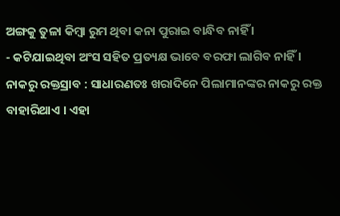ଅଙ୍ଗକୁ ତୁଳା କିମ୍ବା ରୁମ ଥିବା କନା ପୁରାଇ ବାନ୍ଧିବ ନାହିଁ ।
- କଟିଯାଇଥିବା ଅଂସ ସହିତ ପ୍ରତ୍ୟକ୍ଷ ଭାବେ ବରଫା ଲାଗିବ ନାହିଁ ।
ନାକରୁ ରକ୍ତସ୍ରାବ : ସାଧାରଣତଃ ଖରାଦିନେ ପିଲାମାନଙ୍କର ନାକରୁ ରକ୍ତ ବାହାରିଥାଏ । ଏହା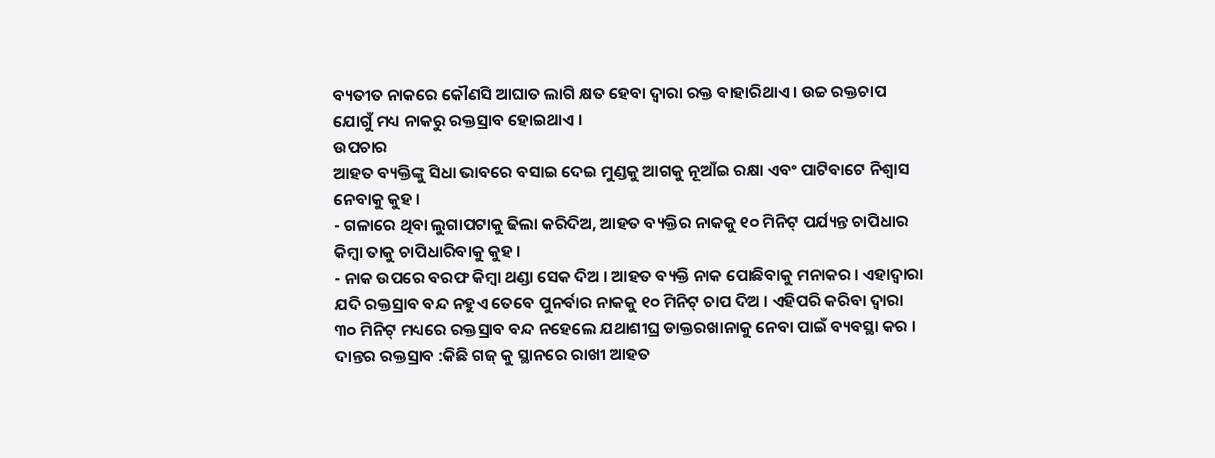ବ୍ୟତୀତ ନାକରେ କୌଣସି ଆଘାତ ଲାଗି କ୍ଷତ ହେବା ଦ୍ଵାରା ରକ୍ତ ବାହାରିଥାଏ । ଉଚ୍ଚ ରକ୍ତଚାପ ଯୋଗୁଁ ମଧ୍ୟ ନାକରୁ ରକ୍ତସ୍ରାବ ହୋଇଥାଏ ।
ଉପଚାର
ଆହତ ବ୍ୟକ୍ତିଙ୍କୁ ସିଧା ଭାବରେ ବସାଇ ଦେଇ ମୁଣ୍ଡକୁ ଆଗକୁ ନୂଆଁଇ ରକ୍ଷା ଏବଂ ପାଟିବାଟେ ନିଶ୍ଵାସ ନେବାକୁ କୁହ ।
- ଗଳାରେ ଥିବା ଲୁଗାପଟାକୁ ଢିଲା କରିଦିଅ, ଆହତ ବ୍ୟକ୍ତିର ନାକକୁ ୧୦ ମିନିଟ୍ ପର୍ଯ୍ୟନ୍ତ ଚାପିଧାର କିମ୍ବା ତାକୁ ଚାପିଧାରିବାକୁ କୁହ ।
- ନାକ ଉପରେ ବରଫ କିମ୍ବା ଥଣ୍ଡା ସେକ ଦିଅ । ଆହତ ବ୍ୟକ୍ତି ନାକ ପୋଛିବାକୁ ମନାକର । ଏହାଦ୍ଵାରା ଯଦି ରକ୍ତସ୍ରାବ ବନ୍ଦ ନହୁଏ ତେବେ ପୁନର୍ବାର ନାକକୁ ୧୦ ମିନିଟ୍ ଚାପ ଦିଅ । ଏହିପରି କରିବା ଦ୍ଵାରା ୩୦ ମିନିଟ୍ ମଧ୍ୟରେ ରକ୍ତସ୍ରାବ ବନ୍ଦ ନହେଲେ ଯଥାଶୀଘ୍ର ଡାକ୍ତରଖାନାକୁ ନେବା ପାଇଁ ବ୍ୟବସ୍ଥା କର ।
ଦାନ୍ତର ରକ୍ତସ୍ରାବ :କିଛି ଗଜ୍ କୁ ସ୍ଥାନରେ ରାଖୀ ଆହତ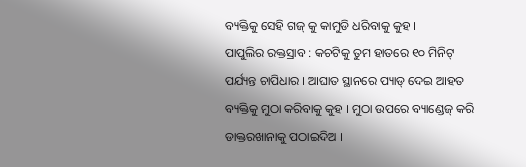ବ୍ୟକ୍ତିକୁ ସେହି ଗଜ୍ କୁ କାମୁଡି ଧରିବାକୁ କୁହ ।
ପାପୁଲିର ରକ୍ତସ୍ରାବ : କଚଟିକୁ ତୁମ ହାତରେ ୧୦ ମିନିଟ୍ ପର୍ଯ୍ୟନ୍ତ ଚାପିଧାର । ଆଘାତ ସ୍ଥାନରେ ପ୍ୟାଡ୍ ଦେଇ ଆହତ ବ୍ୟକ୍ତିକୁ ମୁଠା କରିବାକୁ କୁହ । ମୁଠା ଉପରେ ବ୍ୟାଣ୍ଡେଜ୍ କରି ଡାକ୍ତରଖାନାକୁ ପଠାଇଦିଅ ।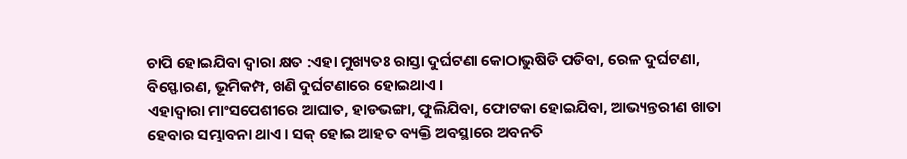ଚାପି ହୋଇଯିବା ଦ୍ଵାରା କ୍ଷତ :ଏହା ମୁଖ୍ୟତଃ ରାସ୍ତା ଦୁର୍ଘଟଣା କୋଠାଭୁଷିଡି ପଡିବା, ରେଳ ଦୁର୍ଘଟଣା, ବିସ୍ଫୋରଣ, ଭୂମିକମ୍ପ, ଖଣି ଦୁର୍ଘଟଣାରେ ହୋଇଥାଏ ।
ଏହାଦ୍ଵାରା ମାଂସପେଶୀରେ ଆଘାତ, ହାଡଭଙ୍ଗା, ଫୁଲିଯିବା, ଫୋଟକା ହୋଇଯିବା, ଆଭ୍ୟନ୍ତରୀଣ ଖାତା ହେବାର ସମ୍ଭାବନା ଥାଏ । ସକ୍ ହୋଇ ଆହତ ବ୍ୟକ୍ତି ଅବସ୍ଥାରେ ଅବନତି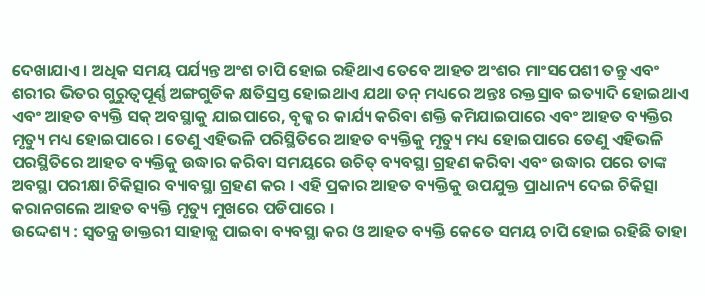ଦେଖାଯାଏ । ଅଧିକ ସମୟ ପର୍ଯ୍ୟନ୍ତ ଅଂଶ ଚାପି ହୋଇ ରହିଥାଏ ତେବେ ଆହତ ଅଂଶର ମାଂସପେଶୀ ତନ୍ତୁ ଏବଂ ଶରୀର ଭିତର ଗୁରୁତ୍ଵପୂର୍ଣ୍ଣ ଅଙ୍ଗଗୁଡିକ କ୍ଷତିସ୍ରସ୍ତ ହୋଇଥାଏ ଯଥା ତନ୍ ମଧ୍ୟରେ ଅନ୍ତଃ ରକ୍ତସ୍ରାବ ଇତ୍ୟାଦି ହୋଇଥାଏ ଏବଂ ଆହତ ବ୍ୟକ୍ତି ସକ୍ ଅବସ୍ଥାକୁ ଯାଇପାରେ, ବୃକ୍କ ର କାର୍ଯ୍ୟ କରିବା ଶକ୍ତି କମିଯାଇପାରେ ଏବଂ ଆହତ ବ୍ୟକ୍ତିର ମୃତ୍ୟୁ ମଧ୍ୟ ହୋଇପାରେ । ତେଣୁ ଏହିଭଳି ପରିସ୍ଥିତିରେ ଆହତ ବ୍ୟକ୍ତିକୁ ମୃତ୍ୟୁ ମଧ୍ୟ ହୋଇପାରେ ତେଣୁ ଏହିଭଳି ପରସ୍ଥିତିରେ ଆହତ ବ୍ୟକ୍ତିକୁ ଉଦ୍ଧାର କରିବା ସମୟରେ ଉଚିତ୍ ବ୍ୟବସ୍ଥା ଗ୍ରହଣ କରିବା ଏବଂ ଉଦ୍ଧାର ପରେ ତାଙ୍କ ଅବସ୍ଥା ପରୀକ୍ଷା ଚିକିତ୍ସାର ବ୍ୟାବସ୍ଥା ଗ୍ରହଣ କର । ଏହି ପ୍ରକାର ଆହତ ବ୍ୟକ୍ତିକୁ ଉପଯୁକ୍ତ ପ୍ରାଧାନ୍ୟ ଦେଇ ଚିକିତ୍ସା କରାନଗଲେ ଆହତ ବ୍ୟକ୍ତି ମୃତ୍ୟୁ ମୁଖରେ ପଡିପାରେ ।
ଉଦ୍ଦେଶ୍ୟ : ସ୍ଵତନ୍ତ୍ର ଡାକ୍ତରୀ ସାହାଜ୍ଯ ପାଇବା ବ୍ୟବସ୍ଥା କର ଓ ଆହତ ବ୍ୟକ୍ତି କେତେ ସମୟ ଚାପି ହୋଇ ରହିଛି ତାହା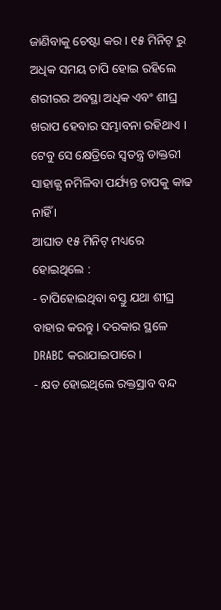ଜାଣିବାକୁ ଚେଷ୍ଟା କର । ୧୫ ମିନିଟ୍ ରୁ ଅଧିକ ସମୟ ଚାପି ହୋଇ ରହିଲେ ଶରୀରର ଅବସ୍ଥା ଅଧିକ ଏବଂ ଶୀଘ୍ର ଖରାପ ହେବାର ସମ୍ଭାବନା ରହିଥାଏ । ଟେବୁ ସେ କ୍ଷେତ୍ରିରେ ସ୍ଵତନ୍ତ୍ର ଡାକ୍ତରୀ ସାହାଜ୍ଯ ନମିଳିବା ପର୍ଯ୍ୟନ୍ତ ଚାପକୁ କାଢ ନାହିଁ ।
ଆଘାତ ୧୫ ମିନିଟ୍ ମଧ୍ୟରେ ହୋଇଥିଲେ :
- ଚାପିହୋଇଥିବା ବସ୍ତୁ ଯଥା ଶୀଘ୍ର ବାହାର କରନ୍ତୁ । ଦରକାର ସ୍ଥଳେ DRABC କରାଯାଇପାରେ ।
- କ୍ଷତ ହୋଇଥିଲେ ରକ୍ତସ୍ରାବ ବନ୍ଦ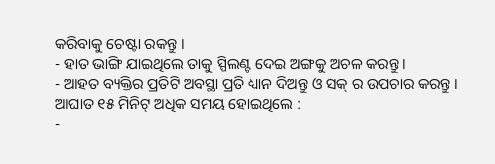କରିବାକୁ ଚେଷ୍ଟା ରକନ୍ତୁ ।
- ହାତ ଭାଙ୍ଗି ଯାଇଥିଲେ ତାକୁ ସ୍ପିଲଣ୍ଟ ଦେଇ ଅଙ୍ଗକୁ ଅଚଳ କରନ୍ତୁ ।
- ଆହତ ବ୍ୟକ୍ତିର ପ୍ରତିଟି ଅବସ୍ଥା ପ୍ରତି ଧ୍ୟାନ ଦିଅନ୍ତୁ ଓ ସକ୍ ର ଉପଚାର କରନ୍ତୁ ।
ଆଘାତ ୧୫ ମିନିଟ୍ ଅଧିକ ସମୟ ହୋଇଥିଲେ :
-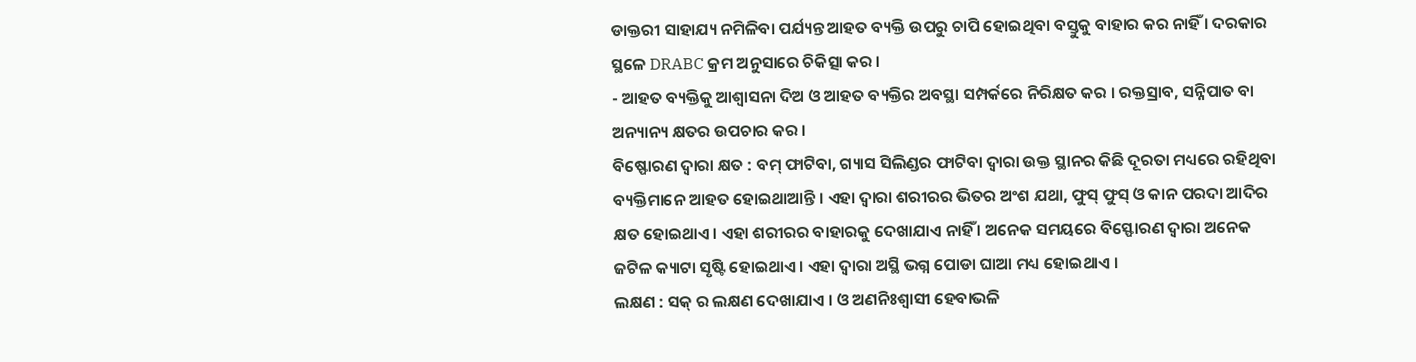ଡାକ୍ତରୀ ସାହାଯ୍ୟ ନମିଳିବା ପର୍ଯ୍ୟନ୍ତ ଆହତ ବ୍ୟକ୍ତି ଉପରୁ ଚାପି ହୋଇଥିବା ବସ୍ତୁକୁ ବାହାର କର ନାହିଁ । ଦରକାର ସ୍ଥଳେ DRABC କ୍ରମ ଅନୁସାରେ ଚିକିତ୍ସା କର ।
- ଆହତ ବ୍ୟକ୍ତିକୁ ଆଶ୍ଵାସନା ଦିଅ ଓ ଆହତ ବ୍ୟକ୍ତିର ଅବସ୍ଥା ସମ୍ପର୍କରେ ନିରିକ୍ଷତ କର । ରକ୍ତସ୍ରାବ, ସନ୍ନିପାତ ବା ଅନ୍ୟାନ୍ୟ କ୍ଷତର ଉପଚାର କର ।
ବିଷ୍ଫୋରଣ ଦ୍ଵାରା କ୍ଷତ : ବମ୍ ଫାଟିବା, ଗ୍ୟାସ ସିଲିଣ୍ଡର ଫାଟିବା ଦ୍ଵାରା ଉକ୍ତ ସ୍ଥାନର କିଛି ଦୂରତା ମଧ୍ୟରେ ରହିଥିବା ବ୍ୟକ୍ତିମାନେ ଆହତ ହୋଇଥାଆନ୍ତି । ଏହା ଦ୍ଵାରା ଶରୀରର ଭିତର ଅଂଶ ଯଥା, ଫୁସ୍ ଫୁସ୍ ଓ କାନ ପରଦା ଆଦିର କ୍ଷତ ହୋଇଥାଏ । ଏହା ଶରୀରର ବାହାରକୁ ଦେଖାଯାଏ ନାହିଁ । ଅନେକ ସମୟରେ ବିସ୍ଫୋରଣ ଦ୍ଵାରା ଅନେକ ଜଟିଳ କ୍ୟାଟା ସୃଷ୍ଟି ହୋଇଥାଏ । ଏହା ଦ୍ଵାରା ଅସ୍ଥି ଭଗ୍ନ ପୋଡା ଘାଆ ମଧ୍ୟ ହୋଇଥାଏ ।
ଲକ୍ଷଣ : ସକ୍ ର ଲକ୍ଷଣ ଦେଖାଯାଏ । ଓ ଅଣନିଃଶ୍ଵାସୀ ହେବାଭଳି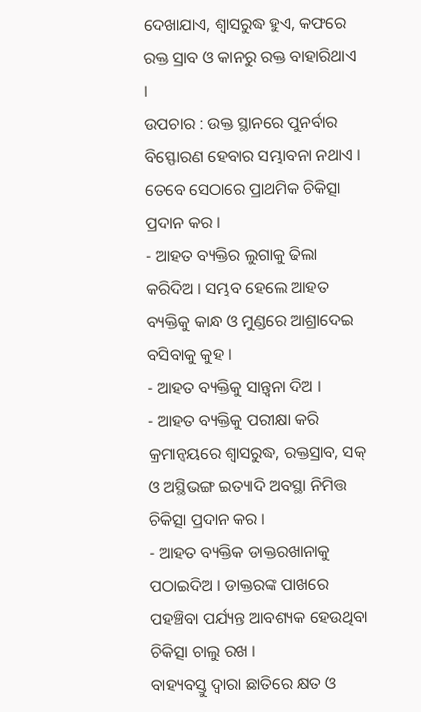ଦେଖାଯାଏ, ଶ୍ଵାସରୁଦ୍ଧ ହୁଏ, କଫରେ ରକ୍ତ ସ୍ରାବ ଓ କାନରୁ ରକ୍ତ ବାହାରିଥାଏ ।
ଉପଚାର : ଉକ୍ତ ସ୍ଥାନରେ ପୁନର୍ବାର ବିସ୍ଫୋରଣ ହେବାର ସମ୍ଭାବନା ନଥାଏ । ତେବେ ସେଠାରେ ପ୍ରାଥମିକ ଚିକିତ୍ସା ପ୍ରଦାନ କର ।
- ଆହତ ବ୍ୟକ୍ତିର ଲୁଗାକୁ ଢିଲା କରିଦିଅ । ସମ୍ଭବ ହେଲେ ଆହତ ବ୍ୟକ୍ତିକୁ କାନ୍ଧ ଓ ମୁଣ୍ଡରେ ଆଶ୍ରାଦେଇ ବସିବାକୁ କୁହ ।
- ଆହତ ବ୍ୟକ୍ତିକୁ ସାନ୍ତ୍ଵନା ଦିଅ ।
- ଆହତ ବ୍ୟକ୍ତିକୁ ପରୀକ୍ଷା କରି କ୍ରମାନ୍ଵୟରେ ଶ୍ଵାସରୁଦ୍ଧ, ରକ୍ତସ୍ରାବ, ସକ୍ ଓ ଅସ୍ଥିଭଙ୍ଗ ଇତ୍ୟାଦି ଅବସ୍ଥା ନିମିତ୍ତ ଚିକିତ୍ସା ପ୍ରଦାନ କର ।
- ଆହତ ବ୍ୟକ୍ତିକ ଡାକ୍ତରଖାନାକୁ ପଠାଇଦିଅ । ଡାକ୍ତରଙ୍କ ପାଖରେ ପହଞ୍ଚିବା ପର୍ଯ୍ୟନ୍ତ ଆବଶ୍ୟକ ହେଉଥିବା ଚିକିତ୍ସା ଚାଲୁ ରଖ ।
ବାହ୍ୟବସ୍ତୁ ଦ୍ଵାରା ଛାତିରେ କ୍ଷତ ଓ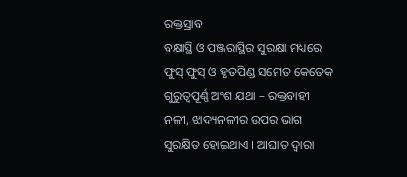ରକ୍ତସ୍ରାବ
ବକ୍ଷାସ୍ଥି ଓ ପଞ୍ଜରାସ୍ଥିର ସୁରକ୍ଷା ମଧ୍ୟରେ ଫୁସ୍ ଫୁସ୍ ଓ ହୃତପିଣ୍ଡ ସମେତ କେତେକ ଗୁରୁତ୍ୱପୂର୍ଣ୍ଣ ଅଂଶ ଯଥା – ରକ୍ତବାହୀ ନଳୀ, ଝାଦ୍ୟନଳୀର ଉପର ଭାଗ ସୁରକ୍ଷିତ ହୋଇଥାଏ । ଆଘାତ ଦ୍ଵାରା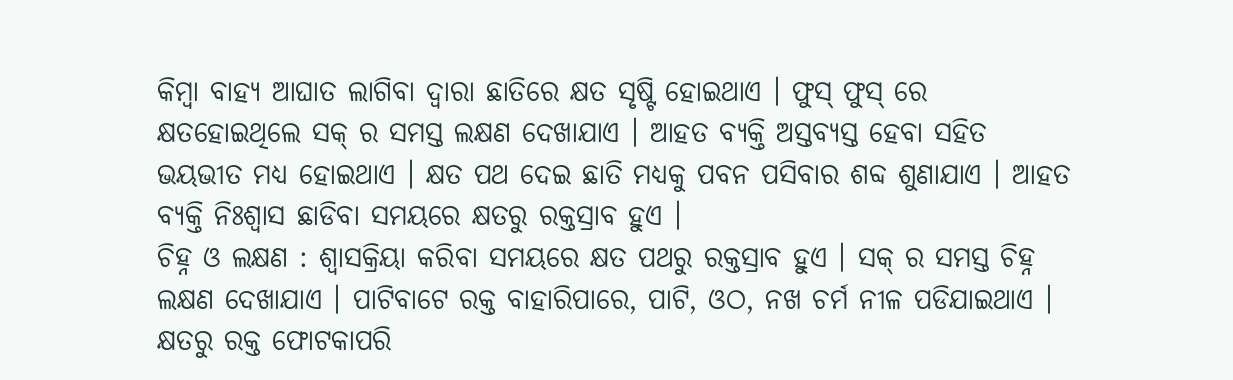କିମ୍ବା ବାହ୍ୟ ଆଘାତ ଲାଗିବା ଦ୍ଵାରା ଛାତିରେ କ୍ଷତ ସୃଷ୍ଟି ହୋଇଥାଏ । ଫୁସ୍ ଫୁସ୍ ରେ କ୍ଷତହୋଇଥିଲେ ସକ୍ ର ସମସ୍ତ ଲକ୍ଷଣ ଦେଖାଯାଏ । ଆହତ ବ୍ୟକ୍ତି ଅସ୍ତବ୍ୟସ୍ତ ହେବା ସହିତ ଭୟଭୀତ ମଧ୍ୟ ହୋଇଥାଏ । କ୍ଷତ ପଥ ଦେଇ ଛାତି ମଧ୍ୟକୁ ପବନ ପସିବାର ଶବ୍ଦ ଶୁଣାଯାଏ । ଆହତ ବ୍ୟକ୍ତି ନିଃଶ୍ଵାସ ଛାଡିବା ସମୟରେ କ୍ଷତରୁ ରକ୍ତସ୍ରାବ ହୁଏ ।
ଚିହ୍ନ ଓ ଲକ୍ଷଣ : ଶ୍ଵାସକ୍ରିୟା କରିବା ସମୟରେ କ୍ଷତ ପଥରୁ ରକ୍ତସ୍ରାବ ହୁଏ । ସକ୍ ର ସମସ୍ତ ଚିହ୍ନ ଲକ୍ଷଣ ଦେଖାଯାଏ । ପାଟିବାଟେ ରକ୍ତ ବାହାରିପାରେ, ପାଟି, ଓଠ, ନଖ ଚର୍ମ ନୀଳ ପଡିଯାଇଥାଏ । କ୍ଷତରୁ ରକ୍ତ ଫୋଟକାପରି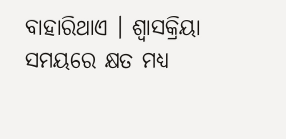ବାହାରିଥାଏ । ଶ୍ଵାସକ୍ରିୟା ସମୟରେ କ୍ଷତ ମଧ୍ୟ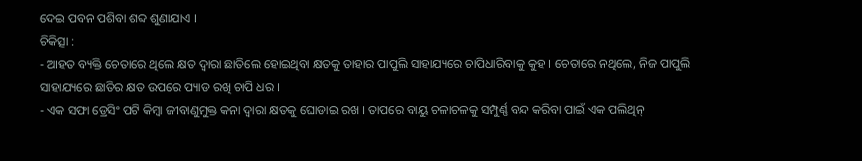ଦେଇ ପବନ ପଶିବା ଶବ୍ଦ ଶୁଣାଯାଏ ।
ଚିକିତ୍ସା :
- ଆହତ ବ୍ୟକ୍ତି ଚେତାରେ ଥିଲେ କ୍ଷତ ଦ୍ଵାରା ଛାତିଲେ ହୋଇଥିବା କ୍ଷତକୁ ତାହାର ପାପୁଲି ସାହାଯ୍ୟରେ ଚାପିଧାରିବାକୁ କୁହ । ଚେତାରେ ନଥିଲେ, ନିଜ ପାପୁଲି ସାହାଯ୍ୟରେ ଛାତିର କ୍ଷତ ଉପରେ ପ୍ୟାଡ ରଖି ଚାପି ଧର ।
- ଏକ ସଫା ଡ୍ରେସିଂ ପଟି କିମ୍ବା ଜୀବାଣୁମୁକ୍ତ କନା ଦ୍ଵାରା କ୍ଷତକୁ ଘୋଡାଇ ରଖ । ତାପରେ ବାୟୁ ଚଳାଚଳକୁ ସମ୍ପୁର୍ଣ୍ଣ ବନ୍ଦ କରିବା ପାଇଁ ଏକ ପଲିଥିନ୍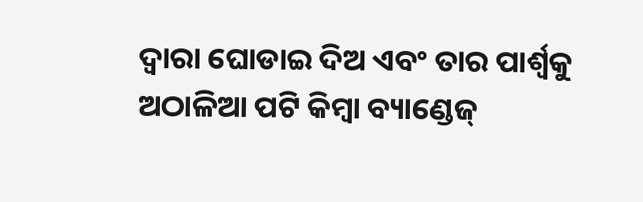ଦ୍ଵାରା ଘୋଡାଇ ଦିଅ ଏବଂ ତାର ପାର୍ଶ୍ଵକୁ ଅଠାଳିଆ ପଟି କିମ୍ବା ବ୍ୟାଣ୍ଡେଜ୍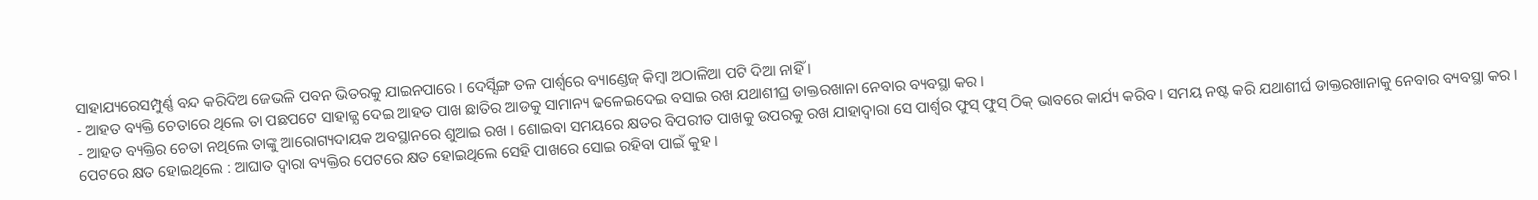ସାହାଯ୍ୟରେସମ୍ପୁର୍ଣ୍ଣ ବନ୍ଦ କରିଦିଅ ଜେଭଳି ପବନ ଭିତରକୁ ଯାଇନପାରେ । ଦେର୍ସ୍ସିଙ୍ଗ ତଳ ପାର୍ଶ୍ଵରେ ବ୍ୟାଣ୍ଡେଜ୍ କିମ୍ବା ଅଠାଳିଆ ପଟି ଦିଆ ନାହିଁ ।
- ଆହତ ବ୍ୟକ୍ତି ଚେତାରେ ଥିଲେ ତା ପଛପଟେ ସାହାଜ୍ଯ ଦେଇ ଆହତ ପାଖ ଛାତିର ଆଡକୁ ସାମାନ୍ୟ ଢଳେଇଦେଇ ବସାଇ ରଖ ଯଥାଶୀଘ୍ର ଡାକ୍ତରଖାନା ନେବାର ବ୍ୟବସ୍ଥା କର ।
- ଆହତ ବ୍ୟକ୍ତିର ଚେତା ନଥିଲେ ତାଙ୍କୁ ଆରୋଗ୍ୟଦାୟକ ଅବସ୍ଥାନରେ ଶୁଆଇ ରଖ । ଶୋଇବା ସମୟରେ କ୍ଷତର ବିପରୀତ ପାଖକୁ ଉପରକୁ ରଖ ଯାହାଦ୍ଵାରା ସେ ପାର୍ଶ୍ଵର ଫୁସ୍ ଫୁସ୍ ଠିକ୍ ଭାବରେ କାର୍ଯ୍ୟ କରିବ । ସମୟ ନଷ୍ଟ କରି ଯଥାଶୀର୍ଘ ଡାକ୍ତରଖାନାକୁ ନେବାର ବ୍ୟବସ୍ଥା କର ।
ପେଟରେ କ୍ଷତ ହୋଇଥିଲେ : ଆଘାତ ଦ୍ଵାରା ବ୍ୟକ୍ତିର ପେଟରେ କ୍ଷତ ହୋଇଥିଲେ ସେହି ପାଖରେ ସୋଇ ରହିବା ପାଇଁ କୁହ ।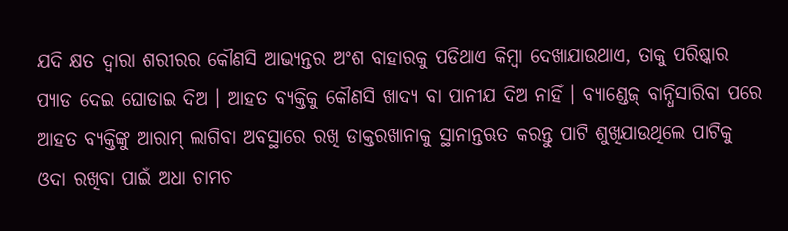ଯଦି କ୍ଷତ ଦ୍ଵାରା ଶରୀରର କୌଣସି ଆଭ୍ୟନ୍ତର ଅଂଶ ବାହାରକୁ ପଡିଥାଏ କିମ୍ବା ଦେଖାଯାଉଥାଏ, ତାକୁ ପରିଷ୍କାର ପ୍ୟାଡ ଦେଇ ଘୋଡାଇ ଦିଅ । ଆହତ ବ୍ୟକ୍ତିକୁ କୌଣସି ଖାଦ୍ୟ ବା ପାନୀଯ ଦିଅ ନାହିଁ । ବ୍ୟାଣ୍ଡେଜ୍ ବାନ୍ଧିସାରିବା ପରେ ଆହତ ବ୍ୟକ୍ତିଙ୍କୁ ଆରାମ୍ ଲାଗିବା ଅବସ୍ଥାରେ ରଖି ଡାକ୍ତରଖାନାକୁ ସ୍ଥାନାନ୍ତଋତ କରନ୍ତୁ ପାଟି ଶୁଖିଯାଉଥିଲେ ପାଟିକୁ ଓଦା ରଖିବା ପାଇଁ ଅଧା ଚାମଚ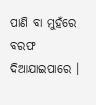ପାଣି ବା ମୁହଁରେ ବରଫ ଦିଆଯାଇପାରେ ।